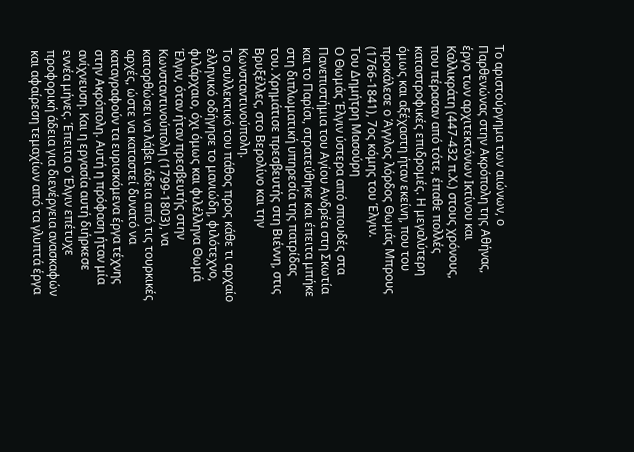Το αριστούργημα των αιώνων, ο Παρθενώνας στην Ακρόπολη της Αθήνας, έργο των αρχιτεκτόνων Ικτίνου και Καλλικράτη (447-432 π.Χ.) στους χρόνους, που πέρασαν από τότε, έπαθε πολλές καταστροφικές επιδρομές. Η μεγαλύτερη όμως και αξέχαστη ήταν εκείνη, που του προκάλεσε ο Άγγλος λόρδος Θωμάς Μπρους (1766-1841), 7ος κόμης του Έλγιν.
Του Δημήτρη Μασούρη
Ο Θωμάς Έλγιν ύστερα από σπουδές στα Πανεπιστήμια του Αγίου Ανδρέα στη Σκωτία και το Παρίσι, στρατεύθηκε και έπειτα μπήκε στη διπλωματική υπηρεσία της πατρίδας του. Χρημάτισε πρεσβευτής στη Βιέννη, στις Βρυξέλλες, στο Βερολίνο και την Κωνσταντινούπολη.
Το συλλεκτικό του πάθος προς κάθε τι αρχαίο ελληνικό οδήγησε το μανιώδη, φιλότεχνο, φιλάρχαιο, όχι όμως και φιλέλληνα Θωμά Έλγιν, όταν ήταν πρεσβευτής στην Κωνσταντινούπολη (1799-1803), να κατορθώσει να λάβει άδεια από τις τουρκικές αρχές, ώστε να καταστεί δυνατό να καταγραφούν τα ευρισκόμενα έργα τέχνης στην Ακρόπολη. Αυτή η πρόφαση ήταν μία ανίχνευση. Και η εργασία αυτή διήρκεσε εννέα μήνες. Έπειτα ο Έλγιν επέτυχε προφορική άδεια για διενέργεια ανασκαφών και αφαίρεση τεμαχίων από τα γλυπτά έργα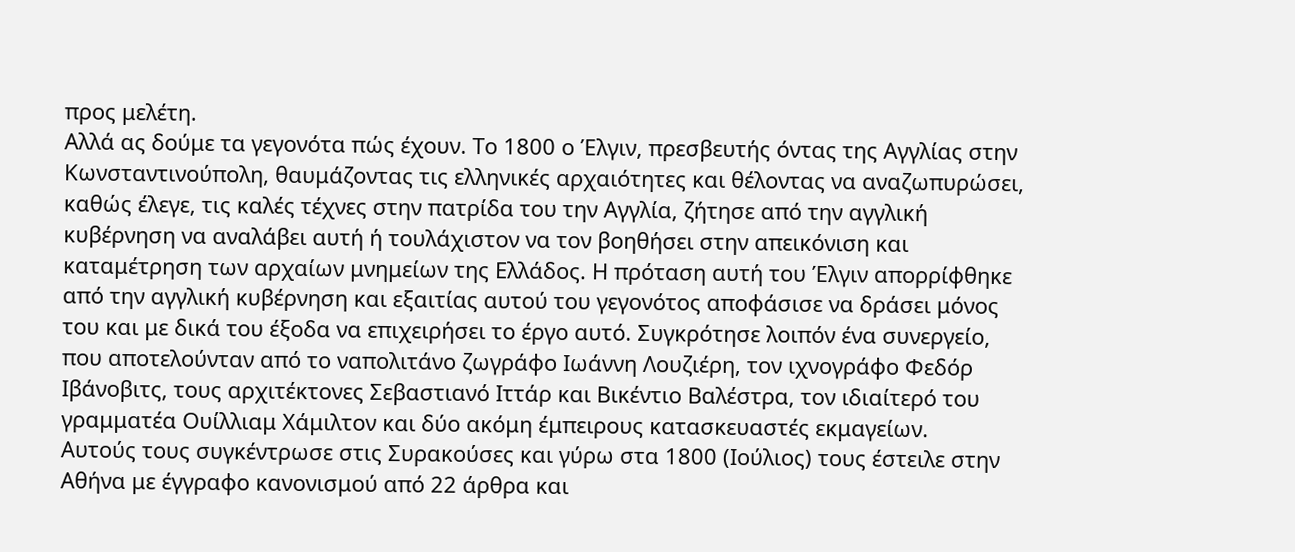προς μελέτη.
Αλλά ας δούμε τα γεγονότα πώς έχουν. Το 1800 ο Έλγιν, πρεσβευτής όντας της Αγγλίας στην Κωνσταντινούπολη, θαυμάζοντας τις ελληνικές αρχαιότητες και θέλοντας να αναζωπυρώσει, καθώς έλεγε, τις καλές τέχνες στην πατρίδα του την Αγγλία, ζήτησε από την αγγλική κυβέρνηση να αναλάβει αυτή ή τουλάχιστον να τον βοηθήσει στην απεικόνιση και καταμέτρηση των αρχαίων μνημείων της Ελλάδος. Η πρόταση αυτή του Έλγιν απορρίφθηκε από την αγγλική κυβέρνηση και εξαιτίας αυτού του γεγονότος αποφάσισε να δράσει μόνος του και με δικά του έξοδα να επιχειρήσει το έργο αυτό. Συγκρότησε λοιπόν ένα συνεργείο, που αποτελούνταν από το ναπολιτάνο ζωγράφο Ιωάννη Λουζιέρη, τον ιχνογράφο Φεδόρ Ιβάνοβιτς, τους αρχιτέκτονες Σεβαστιανό Ιττάρ και Βικέντιο Βαλέστρα, τον ιδιαίτερό του γραμματέα Ουίλλιαμ Χάμιλτον και δύο ακόμη έμπειρους κατασκευαστές εκμαγείων.
Αυτούς τους συγκέντρωσε στις Συρακούσες και γύρω στα 1800 (Ιούλιος) τους έστειλε στην Αθήνα με έγγραφο κανονισμού από 22 άρθρα και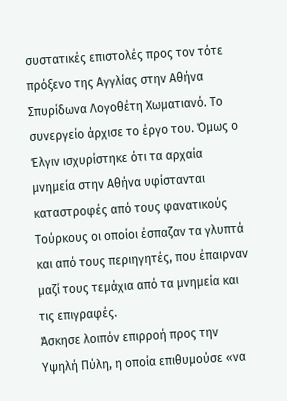συστατικές επιστολές προς τον τότε πρόξενο της Αγγλίας στην Αθήνα Σπυρίδωνα Λογοθέτη Χωματιανό. Το συνεργείο άρχισε το έργο του. Όμως ο Έλγιν ισχυρίστηκε ότι τα αρχαία μνημεία στην Αθήνα υφίστανται καταστροφές από τους φανατικούς Τούρκους οι οποίοι έσπαζαν τα γλυπτά και από τους περιηγητές, που έπαιρναν μαζί τους τεμάχια από τα μνημεία και τις επιγραφές.
Άσκησε λοιπόν επιρροή προς την Υψηλή Πύλη, η οποία επιθυμούσε «να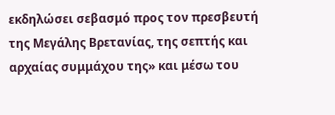εκδηλώσει σεβασμό προς τον πρεσβευτή της Μεγάλης Βρετανίας, της σεπτής και αρχαίας συμμάχου της» και μέσω του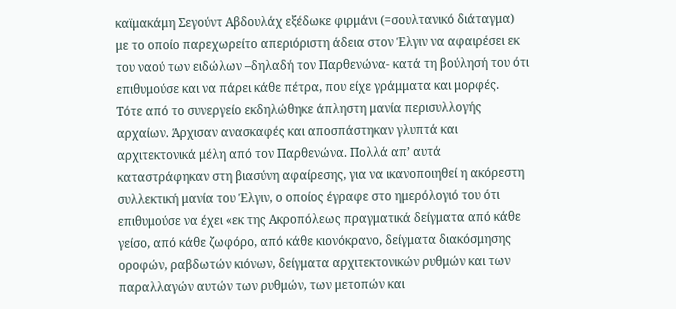καϊμακάμη Σεγούντ Αβδουλάχ εξέδωκε φιρμάνι (=σουλτανικό διάταγμα) με το οποίο παρεχωρείτο απεριόριστη άδεια στον Έλγιν να αφαιρέσει εκ του ναού των ειδώλων –δηλαδή τον Παρθενώνα- κατά τη βούλησή του ότι επιθυμούσε και να πάρει κάθε πέτρα, που είχε γράμματα και μορφές.
Τότε από το συνεργείο εκδηλώθηκε άπληστη μανία περισυλλογής αρχαίων. Άρχισαν ανασκαφές και αποσπάστηκαν γλυπτά και αρχιτεκτονικά μέλη από τον Παρθενώνα. Πολλά απ’ αυτά καταστράφηκαν στη βιασύνη αφαίρεσης, για να ικανοποιηθεί η ακόρεστη συλλεκτική μανία του Έλγιν, ο οποίος έγραφε στο ημερόλογιό του ότι επιθυμούσε να έχει «εκ της Ακροπόλεως πραγματικά δείγματα από κάθε γείσο, από κάθε ζωφόρο, από κάθε κιονόκρανο, δείγματα διακόσμησης οροφών, ραβδωτών κιόνων, δείγματα αρχιτεκτονικών ρυθμών και των παραλλαγών αυτών των ρυθμών, των μετοπών και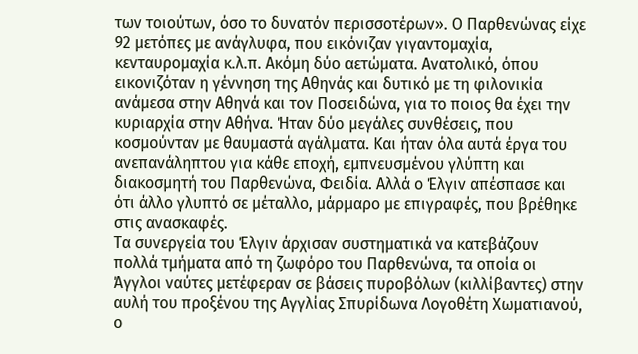των τοιούτων, όσο το δυνατόν περισσοτέρων». Ο Παρθενώνας είχε 92 μετόπες με ανάγλυφα, που εικόνιζαν γιγαντομαχία, κενταυρομαχία κ.λ.π. Ακόμη δύο αετώματα. Ανατολικό, όπου εικονιζόταν η γέννηση της Αθηνάς και δυτικό με τη φιλονικία ανάμεσα στην Αθηνά και τον Ποσειδώνα, για το ποιος θα έχει την κυριαρχία στην Αθήνα. Ήταν δύο μεγάλες συνθέσεις, που κοσμούνταν με θαυμαστά αγάλματα. Και ήταν όλα αυτά έργα του ανεπανάληπτου για κάθε εποχή, εμπνευσμένου γλύπτη και διακοσμητή του Παρθενώνα, Φειδία. Αλλά ο Έλγιν απέσπασε και ότι άλλο γλυπτό σε μέταλλο, μάρμαρο με επιγραφές, που βρέθηκε στις ανασκαφές.
Τα συνεργεία του Έλγιν άρχισαν συστηματικά να κατεβάζουν πολλά τμήματα από τη ζωφόρο του Παρθενώνα, τα οποία οι Άγγλοι ναύτες μετέφεραν σε βάσεις πυροβόλων (κιλλίβαντες) στην αυλή του προξένου της Αγγλίας Σπυρίδωνα Λογοθέτη Χωματιανού, ο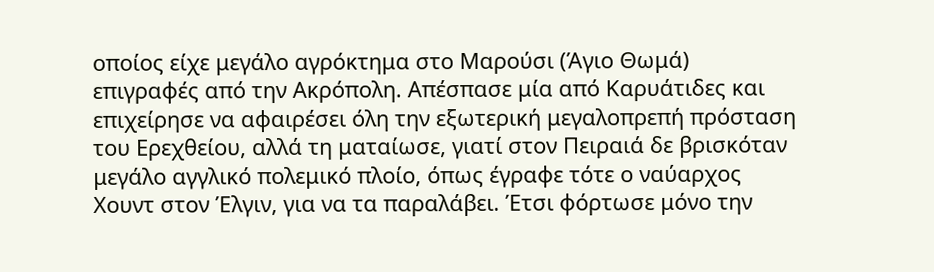οποίος είχε μεγάλο αγρόκτημα στο Μαρούσι (Άγιο Θωμά) επιγραφές από την Ακρόπολη. Απέσπασε μία από Καρυάτιδες και επιχείρησε να αφαιρέσει όλη την εξωτερική μεγαλοπρεπή πρόσταση του Ερεχθείου, αλλά τη ματαίωσε, γιατί στον Πειραιά δε βρισκόταν μεγάλο αγγλικό πολεμικό πλοίο, όπως έγραφε τότε ο ναύαρχος Χουντ στον Έλγιν, για να τα παραλάβει. Έτσι φόρτωσε μόνο την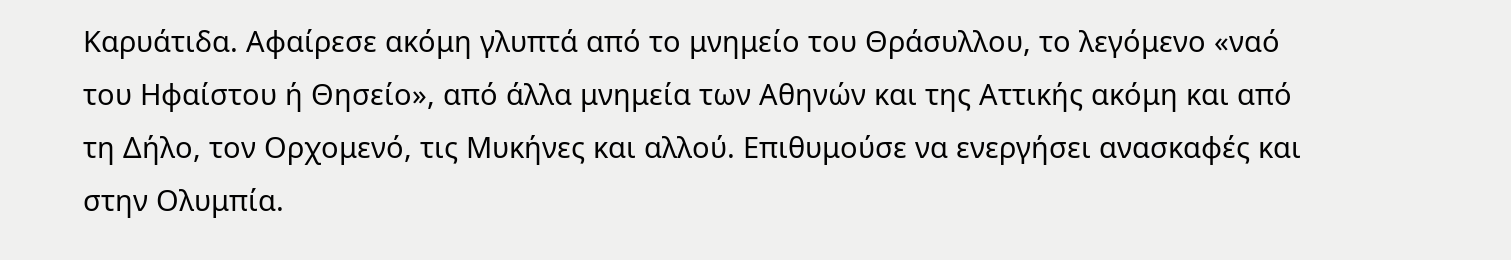Καρυάτιδα. Αφαίρεσε ακόμη γλυπτά από το μνημείο του Θράσυλλου, το λεγόμενο «ναό του Ηφαίστου ή Θησείο», από άλλα μνημεία των Αθηνών και της Αττικής ακόμη και από τη Δήλο, τον Ορχομενό, τις Μυκήνες και αλλού. Επιθυμούσε να ενεργήσει ανασκαφές και στην Ολυμπία.